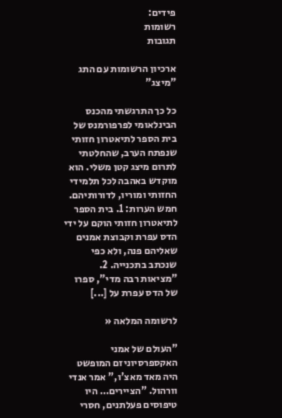פידים:
רשומות
תגובות

ארכיון הרשומות עם התג "מיצג"

כל כך התרגשתי מהכנס הבינלאומי לפרפורמנס של בית הספר לתיאטרון חזותי שנפתח הערב, שהחלטתי לתרום מיצג קטן משלי. הוא מוקדש באהבה לכל תלמידי החזותי ומוריו, לדורותיהם. חמש הערות: 1. בית הספר לתיאטרון חזותי הוקם על ידי הדס עפרת וקבוצת אמנים שאליהם פנה, ולא כפי שנכתב בתכנייה. 2. "מציאות רבה מדי", ספרו של הדס עפרת על [...]

לרשומה המלאה «

"העולם של אמני האקספרסיוניזם המופשט היה מאד מאצ'ו," אמר אנדי וורהול. "הציירים… היו טיפוסים פעלתנים, חסרי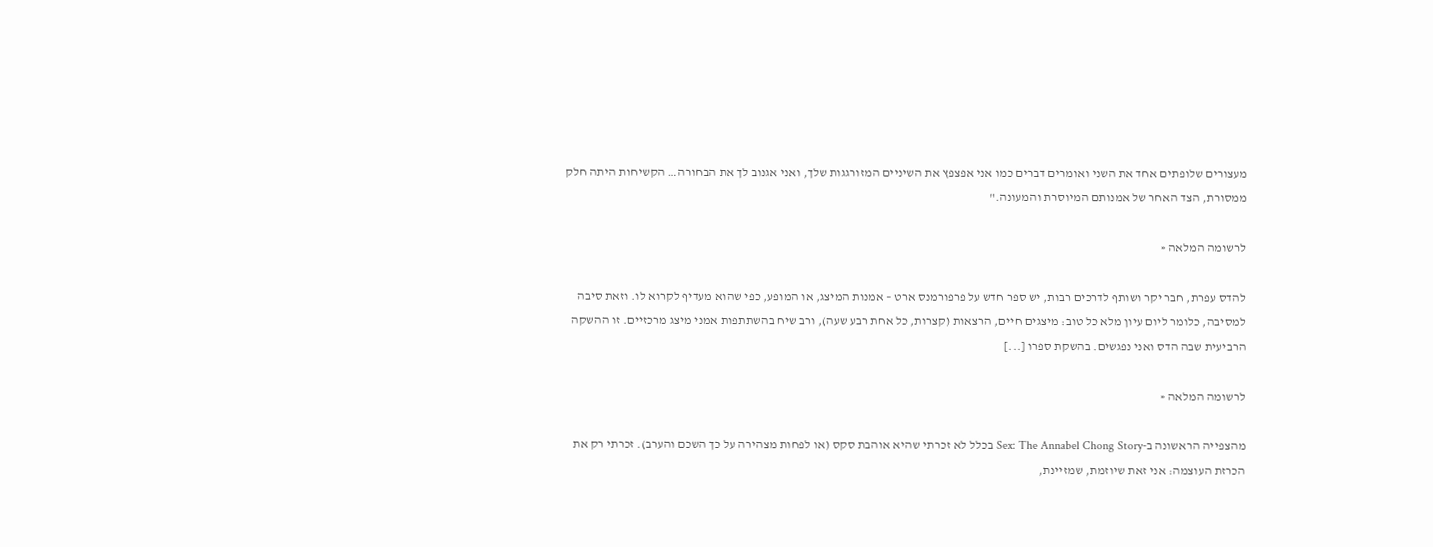מעצורים שלופתים אחד את השני ואומרים דברים כמו אני אפצפץ את השיניים המזורגגות שלך, ואני אגנוב לך את הבחורה… הקשיחות היתה חלק ממסורת, הצד האחר של אמנותם המיוסרת והמעונה."

לרשומה המלאה «

להדס עפרת, חבר יקר ושותף לדרכים רבות, יש ספר חדש על פרפורמנס ארט – אמנות המיצג, או המופע, כפי שהוא מעדיף לקרוא לו. וזאת סיבה למסיבה, כלומר ליום עיון מלא כל טוב: מיצגים חיים, הרצאות (קצרות, כל אחת רבע שעה), ורב שיח בהשתתפות אמני מיצג מרכזיים. זו ההשקה הרביעית שבה הדס ואני נפגשים. בהשקת ספרו [...]

לרשומה המלאה «

מהצפייה הראשונה ב-Sex: The Annabel Chong Story בכלל לא זכרתי שהיא אוהבת סקס (או לפחות מצהירה על כך השכם והערב). זכרתי רק את הכרזת העוצמה: אני זאת שיוזמת, שמזיינת,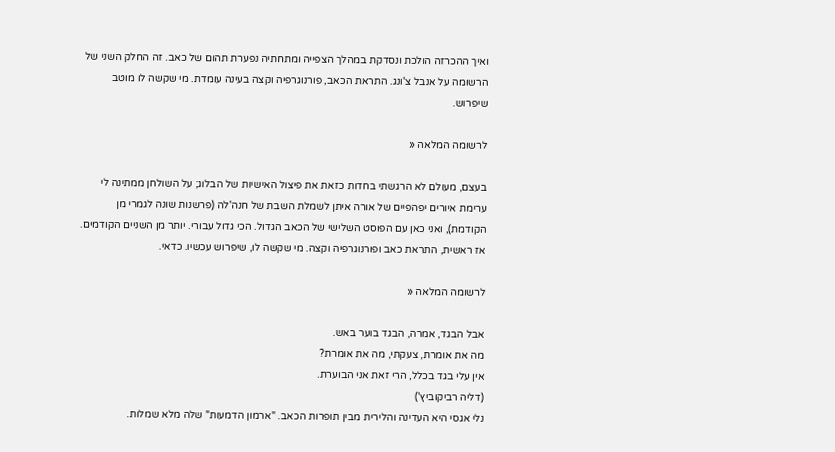ואיך ההכרזה הולכת ונסדקת במהלך הצפייה ומתחתיה נפערת תהום של כאב. זה החלק השני של הרשומה על אנבל צ'ונג. התראת הכאב, פורנוגרפיה וקצה בעינה עומדת. מי שקשה לו מוטב שיפרוש.

לרשומה המלאה «

בעצם, מעולם לא הרגשתי בחדות כזאת את פיצול האישיות של הבלוג; על השולחן ממתינה לי ערימת איורים יפהפיים של אורה איתן לשמלת השבת של חנה'לה (פרשנות שונה לגמרי מן הקודמת), ואני כאן עם הפוסט השלישי של הכאב הגדול. הכי גדול עבורי. יותר מן השניים הקודמים. אז ראשית, התראת כאב ופורנוגרפיה וקצה. מי שקשה לו, שיפרוש עכשיו. כדאי.

לרשומה המלאה «

אבל הבגד, אמרה, הבגד בוער באש.
מה את אומרת, צעקתי, מה את אומרת?
אין עלי בגד בכלל, הרי זאת אני הבוערת.
(דליה רביקוביץ')
נלי אגסי היא העדינה והלירית מבין תופרות הכאב. "ארמון הדמעות" שלה מלא שמלות.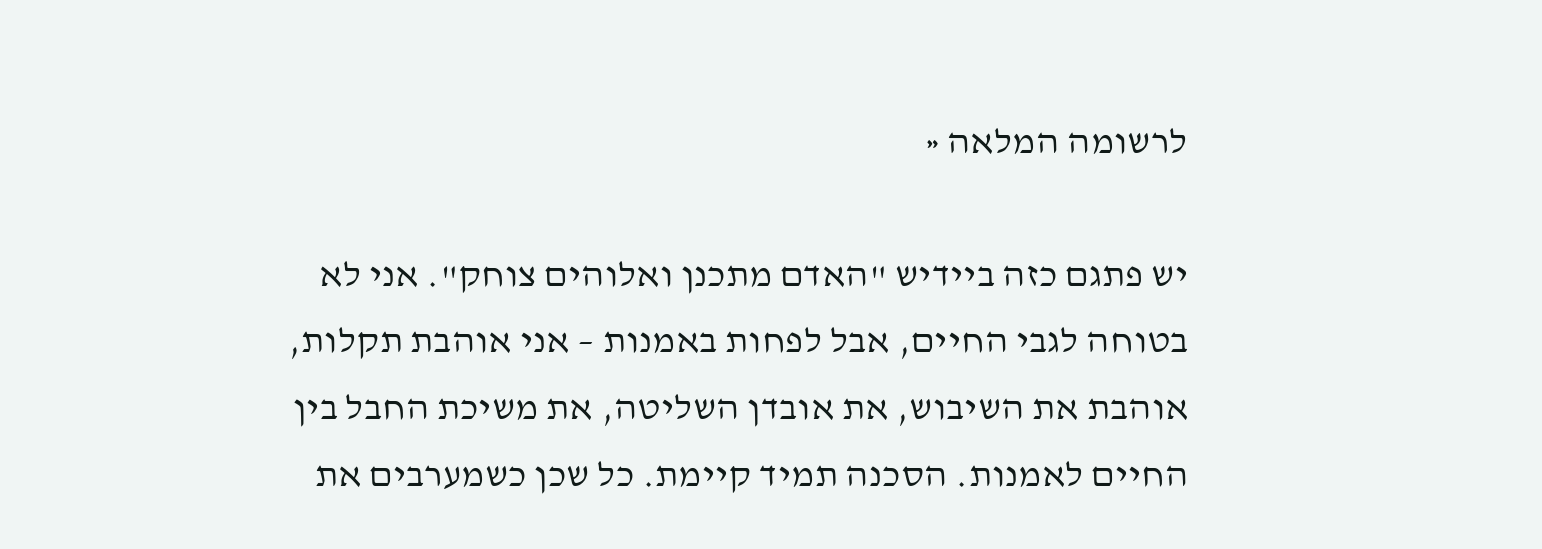לרשומה המלאה «

יש פתגם כזה ביידיש "האדם מתכנן ואלוהים צוחק". אני לא בטוחה לגבי החיים, אבל לפחות באמנות – אני אוהבת תקלות, אוהבת את השיבוש, את אובדן השליטה, את משיכת החבל בין החיים לאמנות. הסכנה תמיד קיימת. כל שכן כשמערבים את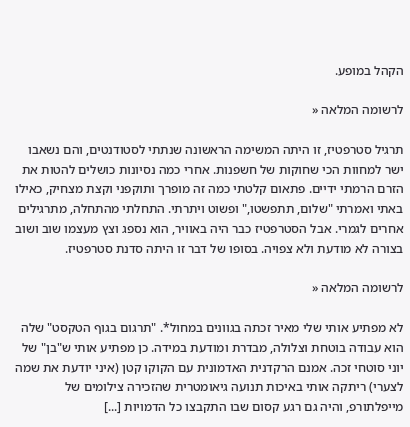הקהל במופע.

לרשומה המלאה «

תרגיל סטרפטיז, זו היתה המשימה הראשונה שנתתי לסטודנטים, והם נשאבו ישר למחוות הכי שחוקות של חשפנות. אחרי כמה נסיונות כושלים להטות את הזרם הרמתי ידיים. פתאום קלטתי כמה זה מופרך ותוקפני וקצת מצחיק, כאילו באתי ואמרתי "שלום, תתפשטו," ופשוט ויתרתי. התחלתי מהתחלה, מתרגילים אחרים לגמרי. אבל הסטרפטיז כבר היה באוויר, הוא נספג וצץ מעצמו שוב ושוב בצורה לא מודעת ולא צפויה. בסופו של דבר זו היתה סדנת סטרפטיז.

לרשומה המלאה «

לא מפתיע אותי שלי מאיר זכתה בגוונים במחול*. "תרגום בגוף הטקסט" שלה הוא עבודה בוטחת וצלולה, מבדרת ומודעת במידה. כן מפתיע אותי ש"בן" של יוני סוטחי זכה. אמנם הרקדנית האדמונית עם הקוקו קטן (איני יודעת את שמה לצערי) ריתקה אותי באיכות תנועה גיאומטרית שהזכירה צילומים של מייפלתורפ, והיה גם רגע קסום שבו התקבצו כל הדמויות [...]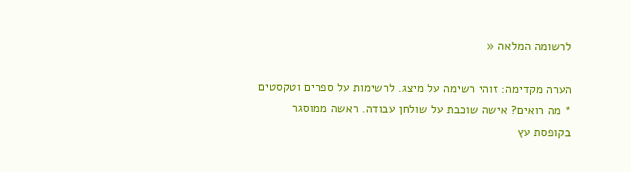לרשומה המלאה «

הערה מקדימה: זוהי רשימה על מיצג. לרשימות על ספרים וטקסטים * מה רואים? אישה שוכבת על שולחן עבודה. ראשה ממוסגר בקופסת עץ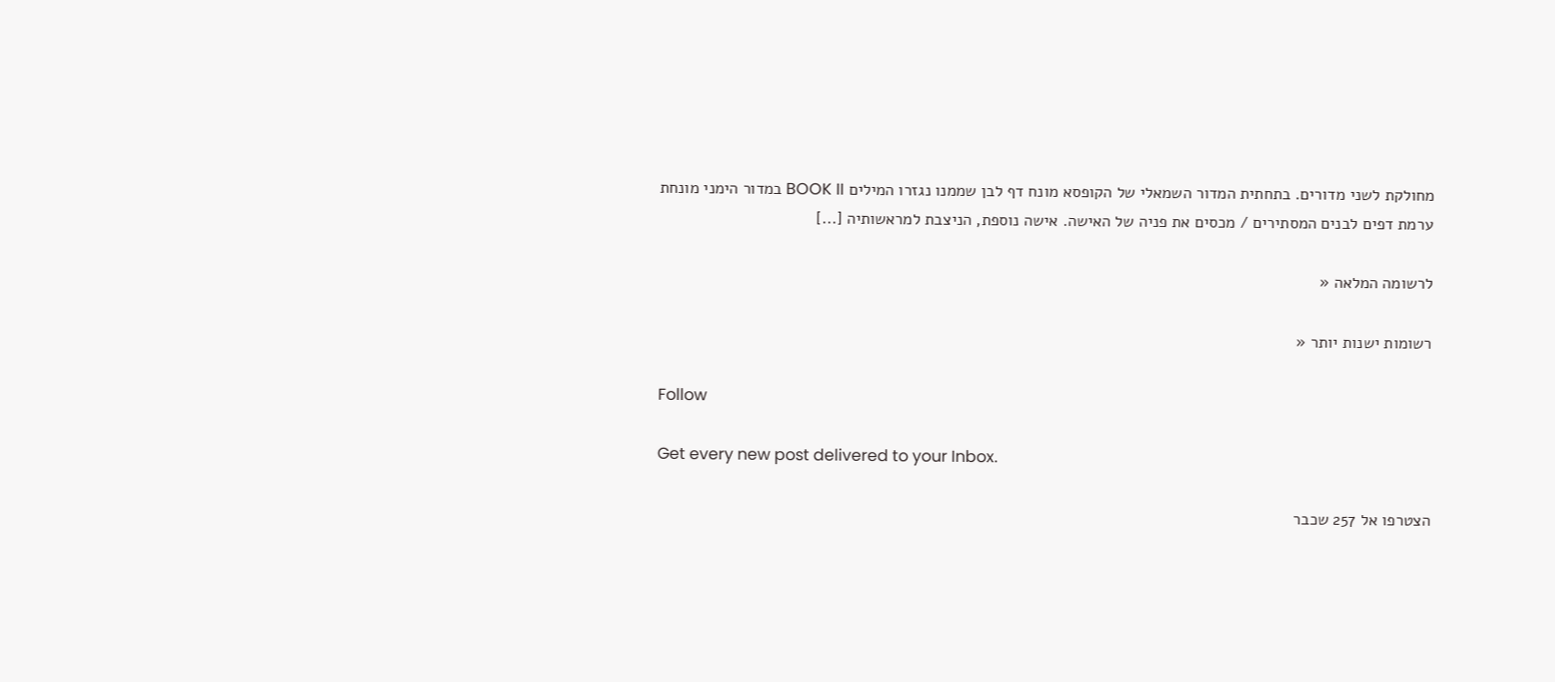מחולקת לשני מדורים. בתחתית המדור השמאלי של הקופסא מונח דף לבן שממנו נגזרו המילים BOOK II במדור הימני מונחת ערמת דפים לבנים המסתירים / מכסים את פניה של האישה. אישה נוספת, הניצבת למראשותיה [...]

לרשומה המלאה «

רשומות ישנות יותר «

Follow

Get every new post delivered to your Inbox.

הצטרפו אל 257 שכבר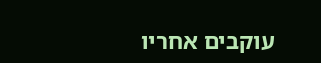עוקבים אחריו